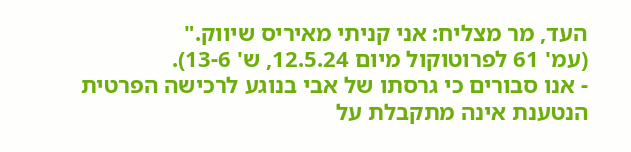העד, מר מצליח: אני קניתי מאיריס שיווק."
(עמ' 61 לפרוטוקול מיום 12.5.24, ש' 13-6).
- אנו סבורים כי גרסתו של אבי בנוגע לרכישה הפרטית הנטענת אינה מתקבלת על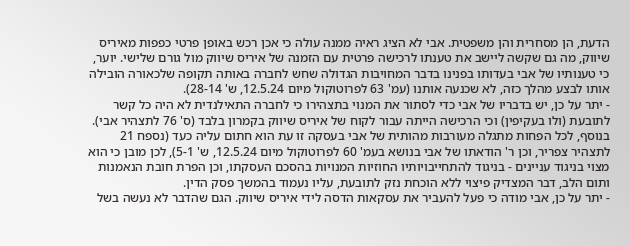הדעת, הן מסחרית והן משפטית. אבי לא הציג ראיה ממנה עולה כי אכן רכש באופן פרטי כפפות מאיריס שיווק, מה גם שקשה ליישב את טענתו לרכישה פרטית עם הזמנה של איריס שיווק מול גורם שלישי. יוער, כי טענותיו של אבי בעדותו בפנינו בדבר המחויבות הגדולה שחש לחברה באותה תקופה שלכאורה הובילה אותו לבצע מהלך כזה, לא שכנעה אותנו (עמ' 63 לפרוטוקול מיום 12.5.24, ש' 28-14).
- יתר על כן, יש בדבריו של אבי כדי לסתור את המנוי בתצהירו כי לחברה התאילנדית לא היה כל קשר לתובעת (ולו בעקיפין) וכי הרכישה הייתה עבור לקוח של איריס שיווק בקמרון בלבד (ס' 76 לתצהיר אבי). בנוסף, לכל הפחות מתגלה מעורבות מהותית של אבי בעסקה זו עת הוא חתום עליה כעד (נספח 21 לתצהיר צפריר, וכן ר' הודאתו של אבי בנושא בעמ' 60 לפרוטוקול מיום 12.5.24, ש' 5-1), לכן מובן כי הוא מצוי בניגוד עניינים - בניגוד להתחייבויותיו החוזיות המנויות בהסכם העסקתו, וכן הפרת חובת הנאמנות ותום הלב, דבר המצדיק פיצוי ללא הוכחת נזק לתובעת, עליו נעמוד בהמשך פסק הדין.
- יתר על כן, אבי מודה כי פעל להעביר את עסקאות הדסה לידי איריס שיווק. הגם שהדבר לא נעשה בשל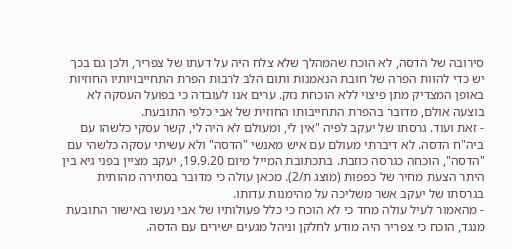סירובה של הדסה, לא הוכח שהמהלך שלא צלח היה על דעתו של צפריר, ולכן גם בכך יש כדי להוות הפרה של חובת הנאמנות ותום הלב לרבות הפרת התחייבויותיו החוזיות באופן המצדיק מתן פיצוי ללא הוכחת נזק. ערים אנו לעובדה כי בפועל העסקה לא בוצעה אולם, מדובר בהפרת התחייבותו החוזית של אבי כלפי התובעת.
- זאת ועוד. גרסתו של יעקב לפיה "אין לי, ומעולם לא היה לי, קשר עסקי כלשהו עם ביה"ח הדסה. לא דיברתי מעולם עם איש מאנשי "הדסה" ולא עשיתי עסקה כלשהי עם "הדסה", הוכחה כגרסה כוזבת. בתכתובת המייל מיום 19.9.20, יעקב מציין בפני גיא בין היתר הצעת מחיר של כפפות (מוצג ת/2). מכאן עולה כי מדובר בסתירה מהותית בגרסתו של יעקב אשר משליכה על מהימנות עדותו.
- מהאמור לעיל עולה מחד כי לא הוכח כי כלל פעולותיו של אבי נעשו באישור התובעת מנגד, הוכח כי צפריר היה מודע לחלקן וניהל מגעים ישירים עם הדסה.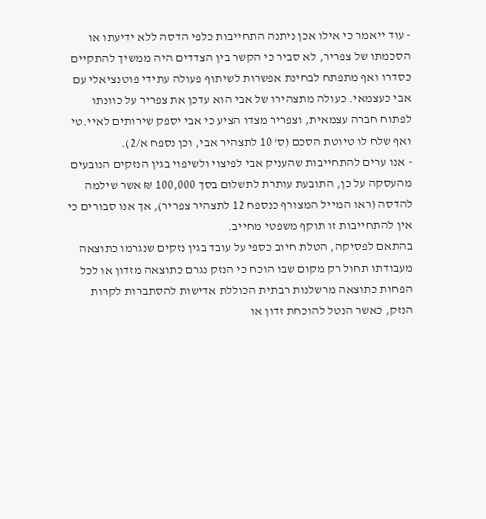- עוד ייאמר כי אילו אכן ניתנה התחייבות כלפי הדסה ללא ידיעתו או הסכמתו של צפריר, לא סביר כי הקשר בין הצדדים היה ממשיך להתקיים כסדרו ואף מתפתח לבחינת אפשרות לשיתוף פעולה עתידי פוטנציאלי עם אבי כעצמאי. כעולה מתצהירו של אבי הוא עדכן את צפריר על כוונתו לפתוח חברה עצמאית, וצפריר מצדו הציע כי אבי יספק שירותים לאיי.טי ואף שלח לו טיוטת הסכם (ס' 10 לתצהיר אבי, וכן נספח א/2).
- אנו ערים להתחייבות שהעניק אבי לפיצוי ולשיפוי בגין הנזקים הנובעים מהעסקה על כן, התובעת עותרת לתשלום בסך 100,000 ₪ אשר שילמה להדסה (ראו המייל המצורף כנספח 12 לתצהיר צפריר), אך אנו סבורים כי אין להתחייבות זו תוקף משפטי מחייב.
בהתאם לפסיקה, הטלת חיוב כספי על עובד בגין נזקים שנגרמו כתוצאה מעבודתו תחול רק מקום שבו הוכח כי הנזק נגרם כתוצאה מזדון או לכל הפחות כתוצאה מרשלנות רבתית הכוללת אדישות להסתברות לקרות הנזק, כאשר הנטל להוכחת זדון או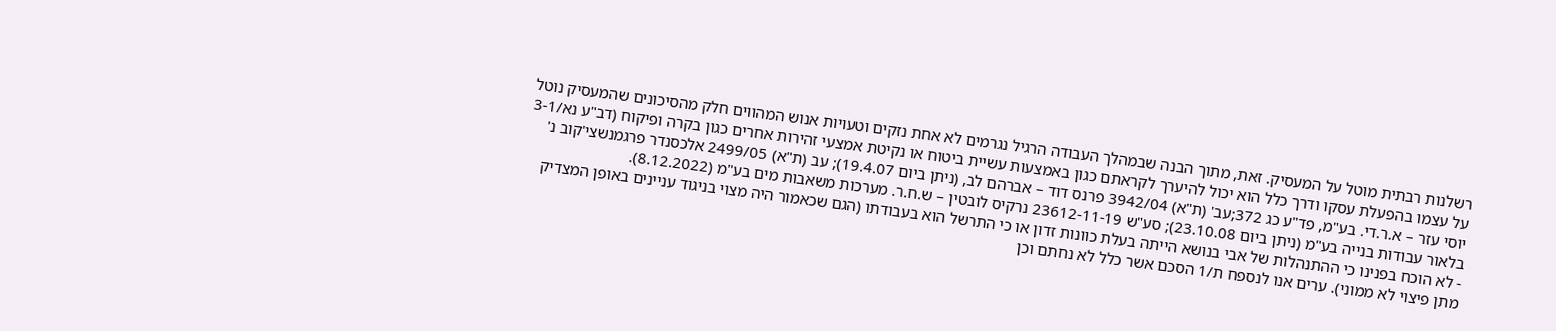רשלנות רבתית מוטל על המעסיק. זאת, מתוך הבנה שבמהלך העבודה הרגיל נגרמים לא אחת נזקים וטעויות אנוש המהווים חלק מהסיכונים שהמעסיק נוטל על עצמו בהפעלת עסקו ודרך כלל הוא יכול להיערך לקראתם כגון באמצעות עשיית ביטוח או נקיטת אמצעי זהירות אחרים כגון בקרה ופיקוח (דב"ע נא/3-1 יוסי עזר – א.ר.די. בע"מ, פד"ע כג 372;עב' (ת"א) 3942/04 פרנס דוד – אברהם לב, (ניתן ביום 19.4.07); עב (ת"א) 2499/05 אלכסנדר פרגמנשצי'קוב נ' בלאור עבודות בנייה בע"מ (ניתן ביום 23.10.08); סע"ש 23612-11-19 נרקיס לובטין – ש.ח.ר. מערכות משאבות מים בע"מ (8.12.2022).
- לא הוכח בפנינו כי ההתנהלות של אבי בנושא הייתה בעלת כוונות זדון או כי התרשל הוא בעבודתו (הגם שכאמור היה מצוי בניגוד עניינים באופן המצדיק מתן פיצוי לא ממוני). ערים אנו לנספח ת/1 הסכם אשר כלל לא נחתם וכן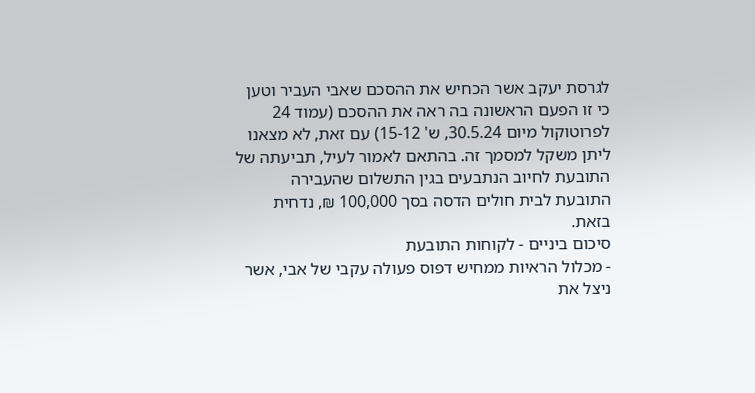לגרסת יעקב אשר הכחיש את ההסכם שאבי העביר וטען כי זו הפעם הראשונה בה ראה את ההסכם (עמוד 24 לפרוטוקול מיום 30.5.24, ש' 15-12) עם זאת, לא מצאנו ליתן משקל למסמך זה. בהתאם לאמור לעיל, תביעתה של התובעת לחיוב הנתבעים בגין התשלום שהעבירה התובעת לבית חולים הדסה בסך 100,000 ₪, נדחית בזאת.
סיכום ביניים - לקוחות התובעת
- מכלול הראיות ממחיש דפוס פעולה עקבי של אבי, אשר ניצל את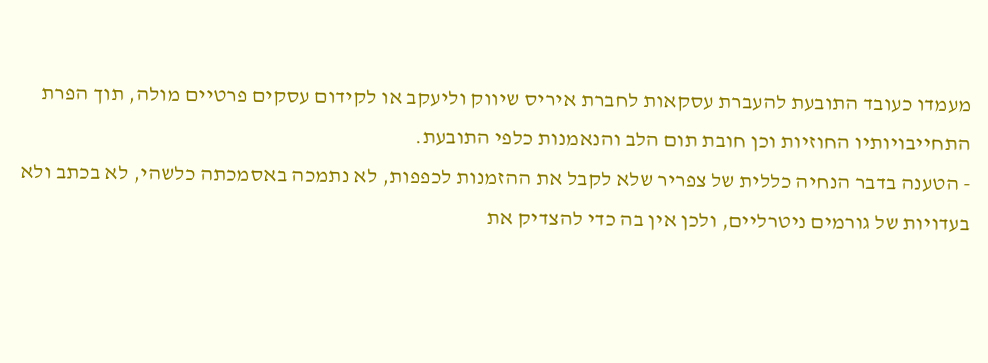מעמדו כעובד התובעת להעברת עסקאות לחברת איריס שיווק וליעקב או לקידום עסקים פרטיים מולה, תוך הפרת התחייבויותיו החוזיות וכן חובת תום הלב והנאמנות כלפי התובעת.
- הטענה בדבר הנחיה כללית של צפריר שלא לקבל את ההזמנות לכפפות, לא נתמכה באסמכתה כלשהי, לא בכתב ולא בעדויות של גורמים ניטרליים, ולכן אין בה כדי להצדיק את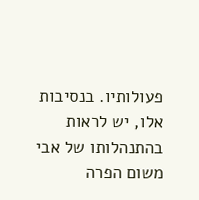פעולותיו. בנסיבות אלו, יש לראות בהתנהלותו של אבי משום הפרה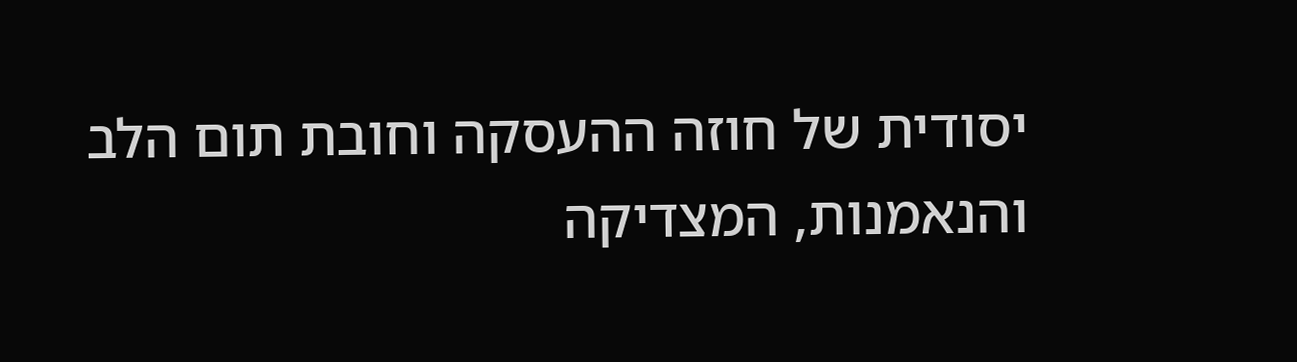יסודית של חוזה ההעסקה וחובת תום הלב והנאמנות, המצדיקה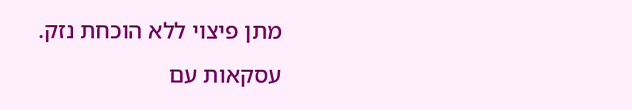מתן פיצוי ללא הוכחת נזק.
עסקאות עם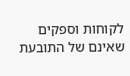לקוחות וספקים שאינם של התובעת